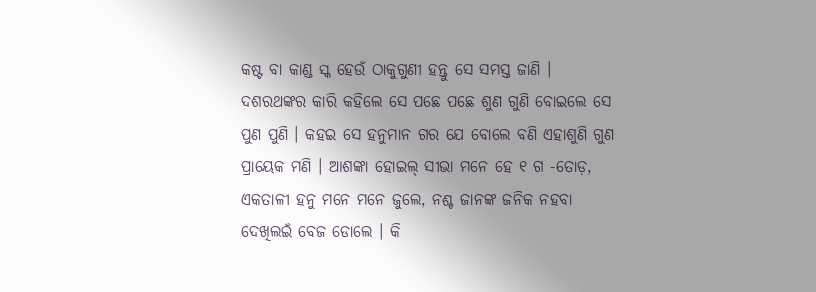କଷ୍ଟ ବା କାଣ୍ଡ ସ୍କ ହେଉଁ ଠାକୁଗୁଣୀ ହନ୍ତୁ ସେ ସମସ୍ତ ଜାଣି । ଦଶରଥଙ୍କର କାରି କହିଲେ ସେ ପଛେ ପଛେ ଶୁଣ ଗୁଣି ବୋଇଲେ ସେ ପୁଣ ପୁଣି । କହଇ ସେ ହନୁମାନ ଗର ଯେ ବୋଲେ ବଣି ଏହାଶୁଣି ଗୁଣ ପ୍ରାୟେକ ମଣି । ଆଶଙ୍କା ହୋଇଲ୍ ସୀଭା ମନେ ହେ ୧ ଗ -ତୋଡ଼, ଏକତାଳୀ ହନୁ ମନେ ମନେ ଜୁଲେ, ନଶ୍ଚ ଜାନଙ୍କ ଜନିକ ନହବା ଦେଖିଲଇଁ ବେଜ ଡୋଲେ । କି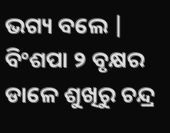ଭଗ୍ୟ ବଲେ | ବିଂଶପା ୨ ବୃକ୍ଷର ଡାଳେ ଶୁଖିରୁ ଚନ୍ଦ୍ର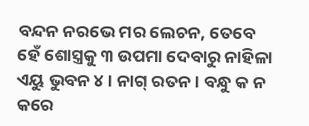ବନ୍ଦନ ନରଭେ ମର ଲେଚନ, ତେବେ ହେଁ ଶୋସ୍ତ୍ରକୁ ୩ ଉପମା ଦେବାରୁ ନାହିଳା ଏୟୁ ଭୁବନ ୪ । ନାଗ୍ ରତନ । ବନ୍ଧୁ କ ନ କରେ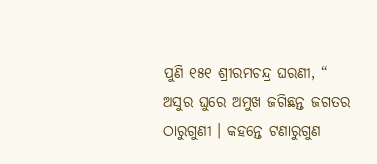ପୁଣି ୧୫୧ ଶ୍ରୀରମଚନ୍ଦ୍ର ଘରଣୀ, “ ଅସୁର ଘୁରେ ଅମୁଖ ଜଗିଛନ୍ତ ଜଗତର ଠାରୁଗୁଣୀ । କହନ୍ତେ ଟଣାରୁଗୁଣ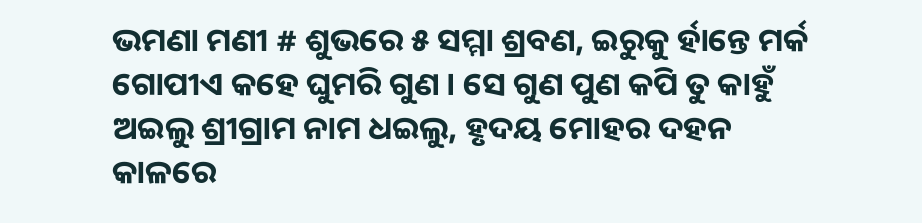ଭମଣା ମଣୀ # ଶୁଭରେ ୫ ସମ୍ମା ଶ୍ରବଣ, ଇରୁକୁ ର୍ହାନ୍ତେ ମର୍କ ଗୋପୀଏ କହେ ଘୁମରି ଗୁଣ । ସେ ଗୁଣ ପୁଣ କପି ତୁ କାହୁଁ ଅଇଲୁ ଶ୍ରୀଗ୍ରାମ ନାମ ଧଇଲୁ, ହୃଦୟ ମୋହର ଦହନ କାଳରେ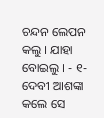ଚନ୍ଦନ ଲେପନ କଲୁ । ଯାହା ବୋଇଲୁ । - ୧- ଦେବୀ ଆଶଙ୍କା କଲେ ସେ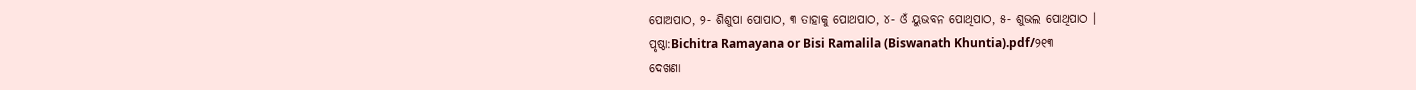ପୋଅପାଠ, ୨- ଶିଶୁପା ପୋପାଠ, ୩ ତାହାକୁ ପୋଥପାଠ, ୪- ଓଁ ୟୁଭବନ ପୋଥିପାଠ, ୫- ଶୁଭଲ ପୋଥିପାଠ ।
ପୃଷ୍ଠା:Bichitra Ramayana or Bisi Ramalila (Biswanath Khuntia).pdf/୨୧୩
ଦେଖଣା